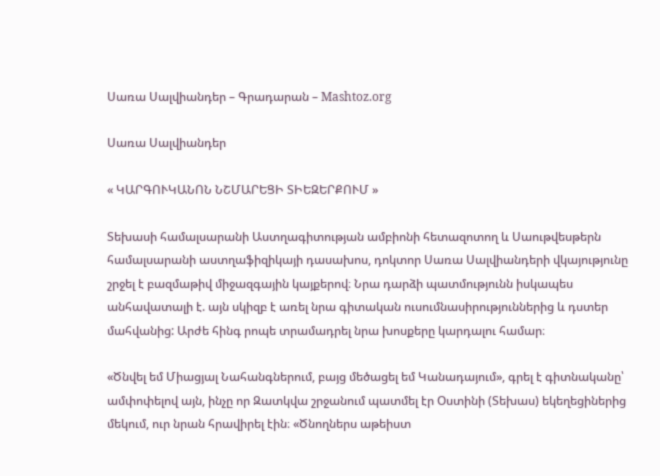Սառա Սալվիանդեր – Գրադարան – Mashtoz.org

Սառա Սալվիանդեր

« ԿԱՐԳՈՒԿԱՆՈՆ ՆՇՄԱՐԵՑԻ ՏԻԵԶԵՐՔՈՒՄ »

Տեխասի համալսարանի Աստղագիտության ամբիոնի հետազոտող և Սաութվեսթերն համալսարանի աստղաֆիզիկայի դասախոս, դոկտոր Սառա Սալվիանդերի վկայությունը շրջել է բազմաթիվ միջազգային կայքերով։ Նրա դարձի պատմությունն իսկապես անհավատալի է. այն սկիզբ է առել նրա գիտական ուսումնասիրություններից և դստեր մահվանից: Արժե հինգ րոպե տրամադրել նրա խոսքերը կարդալու համար։

«Ծնվել եմ Միացյալ Նահանգներում, բայց մեծացել եմ Կանադայում», գրել է գիտնականը՝ ամփոփելով այն, ինչը որ Զատկվա շրջանում պատմել էր Օստինի (Տեխաս) եկեղեցիներից մեկում, ուր նրան հրավիրել էին։ «Ծնողներս աթեիստ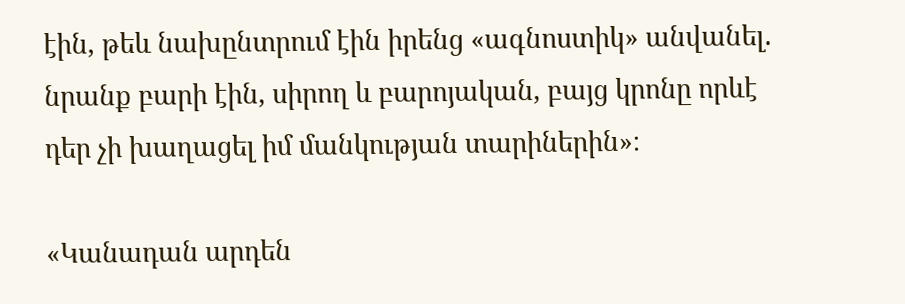էին, թեև նախընտրում էին իրենց «ագնոստիկ» անվանել. նրանք բարի էին, սիրող և բարոյական, բայց կրոնը որևէ դեր չի խաղացել իմ մանկության տարիներին»։

«Կանադան արդեն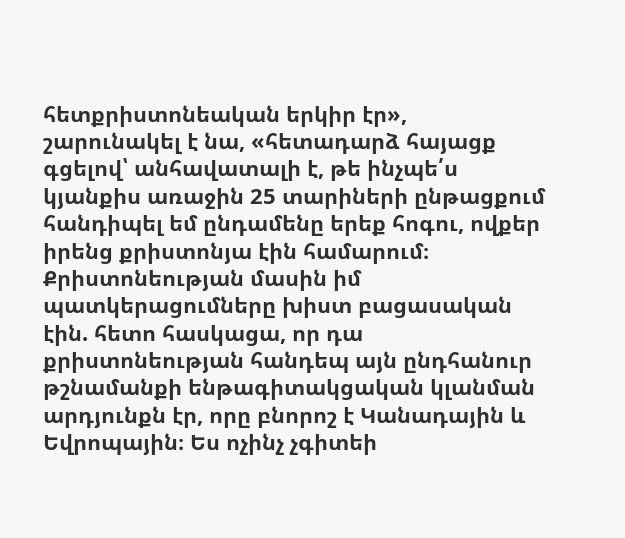հետքրիստոնեական երկիր էր», շարունակել է նա, «հետադարձ հայացք գցելով՝ անհավատալի է, թե ինչպե՛ս կյանքիս առաջին 25 տարիների ընթացքում հանդիպել եմ ընդամենը երեք հոգու, ովքեր իրենց քրիստոնյա էին համարում։ Քրիստոնեության մասին իմ պատկերացումները խիստ բացասական էին. հետո հասկացա, որ դա քրիստոնեության հանդեպ այն ընդհանուր թշնամանքի ենթագիտակցական կլանման արդյունքն էր, որը բնորոշ է Կանադային և Եվրոպային։ Ես ոչինչ չգիտեի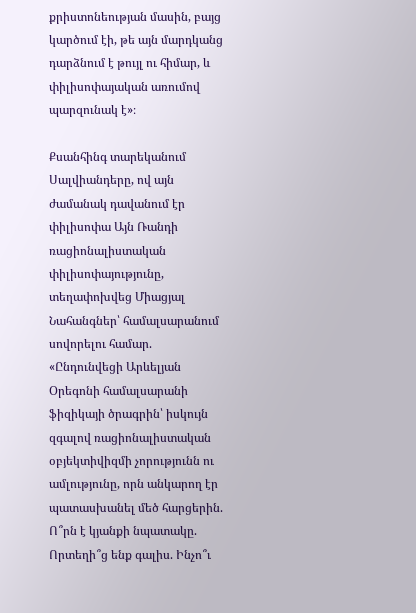քրիստոնեության մասին, բայց կարծում էի, թե այն մարդկանց դարձնում է թույլ ու հիմար, և փիլիսոփայական առումով պարզունակ է»։

Քսանհինգ տարեկանում Սալվիանդերը, ով այն ժամանակ դավանում էր փիլիսոփա Այն Ռանդի ռացիոնալիստական փիլիսոփայությունը, տեղափոխվեց Միացյալ Նահանգներ՝ համալսարանում սովորելու համար. «Ընդունվեցի Արևելյան Օրեգոնի համալսարանի ֆիզիկայի ծրագրին՝ իսկույն զգալով ռացիոնալիստական օբյեկտիվիզմի չորությունն ու ամլությունը, որն անկարող էր պատասխանել մեծ հարցերին. Ո՞րն է կյանքի նպատակը. Որտեղի՞ց ենք գալիս. Ինչո՞ւ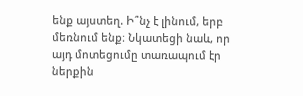ենք այստեղ. Ի՞նչ է լինում, երբ մեռնում ենք։ Նկատեցի նաև, որ այդ մոտեցումը տառապում էր ներքին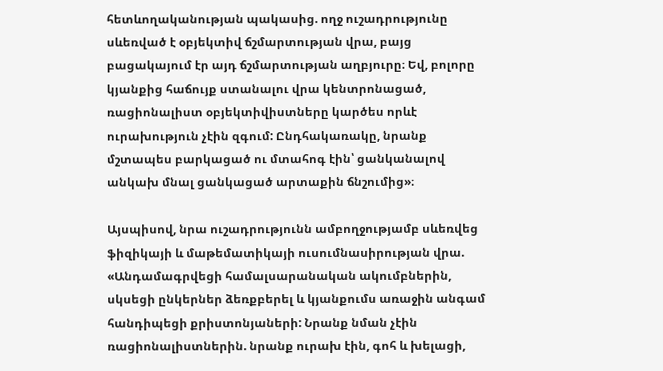հետևողականության պակասից. ողջ ուշադրությունը սևեռված է օբյեկտիվ ճշմարտության վրա, բայց բացակայում էր այդ ճշմարտության աղբյուրը։ Եվ, բոլորը կյանքից հաճույք ստանալու վրա կենտրոնացած, ռացիոնալիստ օբյեկտիվիստները կարծես որևէ ուրախություն չէին զգում: Ընդհակառակը, նրանք մշտապես բարկացած ու մտահոգ էին՝ ցանկանալով անկախ մնալ ցանկացած արտաքին ճնշումից»։

Այսպիսով, նրա ուշադրությունն ամբողջությամբ սևեռվեց ֆիզիկայի և մաթեմատիկայի ուսումնասիրության վրա. «Անդամագրվեցի համալսարանական ակումբներին, սկսեցի ընկերներ ձեռքբերել և կյանքումս առաջին անգամ հանդիպեցի քրիստոնյաների: Նրանք նման չէին ռացիոնալիստներին. նրանք ուրախ էին, գոհ և խելացի,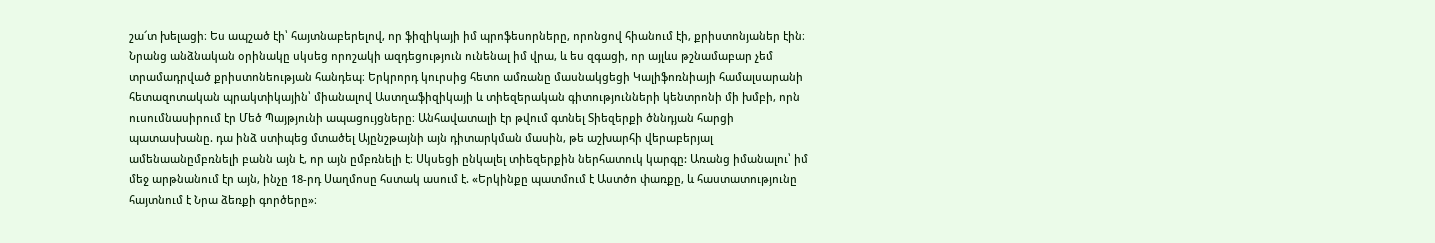շա՜տ խելացի։ Ես ապշած էի՝ հայտնաբերելով, որ ֆիզիկայի իմ պրոֆեսորները, որոնցով հիանում էի, քրիստոնյաներ էին։ Նրանց անձնական օրինակը սկսեց որոշակի ազդեցություն ունենալ իմ վրա, և ես զգացի, որ այլևս թշնամաբար չեմ տրամադրված քրիստոնեության հանդեպ։ Երկրորդ կուրսից հետո ամռանը մասնակցեցի Կալիֆոռնիայի համալսարանի հետազոտական պրակտիկային՝ միանալով Աստղաֆիզիկայի և տիեզերական գիտությունների կենտրոնի մի խմբի, որն ուսումնասիրում էր Մեծ Պայթյունի ապացույցները։ Անհավատալի էր թվում գտնել Տիեզերքի ծննդյան հարցի պատասխանը. դա ինձ ստիպեց մտածել Այընշթայնի այն դիտարկման մասին, թե աշխարհի վերաբերյալ ամենաանըմբռնելի բանն այն է, որ այն ըմբռնելի է։ Սկսեցի ընկալել տիեզերքին ներհատուկ կարգը: Առանց իմանալու՝ իմ մեջ արթնանում էր այն, ինչը 18-րդ Սաղմոսը հստակ ասում է. «Երկինքը պատմում է Աստծո փառքը, և հաստատությունը հայտնում է Նրա ձեռքի գործերը»։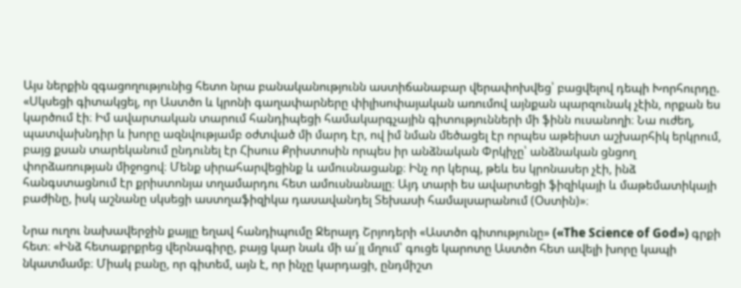Այս ներքին զգացողությունից հետո նրա բանականությունն աստիճանաբար վերափոխվեց՝ բացվելով դեպի Խորհուրդը. «Սկսեցի գիտակցել, որ Աստծո և կրոնի գաղափարները փիլիսոփայական առումով այնքան պարզունակ չէին, որքան ես կարծում էի։ Իմ ավարտական տարում հանդիպեցի համակարգչային գիտությունների մի ֆինն ուսանողի։ Նա ուժեղ, պատվախնդիր և խորը ազնվությամբ օժտված մի մարդ էր, ով իմ նման մեծացել էր որպես աթեիստ աշխարհիկ երկրում, բայց քսան տարեկանում ընդունել էր Հիսուս Քրիստոսին որպես իր անձնական Փրկիչը՝ անձնական ցնցող փորձառության միջոցով։ Մենք սիրահարվեցինք և ամուսնացանք։ Ինչ որ կերպ, թեև ես կրոնասեր չէի, ինձ հանգստացնում էր քրիստոնյա տղամարդու հետ ամուսնանալը։ Այդ տարի ես ավարտեցի ֆիզիկայի և մաթեմատիկայի բաժինը, իսկ աշնանը սկսեցի աստղաֆիզիկա դասավանդել Տեխասի համալսարանում (Օստին)»։

Նրա ուղու նախավերջին քայլը եղավ հանդիպումը Ջերալդ Շրյոդերի «Աստծո գիտությունը» («The Science of God») գրքի հետ։ «Ինձ հետաքրքրեց վերնագիրը, բայց կար նաև մի ա՛յլ մղում՝ գուցե կարոտը Աստծո հետ ավելի խորը կապի նկատմամբ։ Միակ բանը, որ գիտեմ, այն է, որ ինչը կարդացի, ընդմիշտ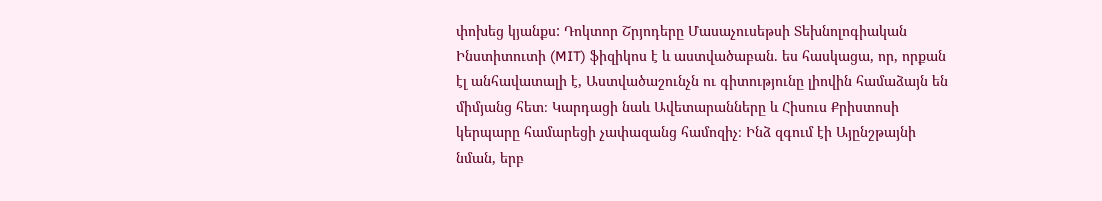փոխեց կյանքս: Դոկտոր Շրյոդերը Մասաչուսեթսի Տեխնոլոգիական Ինստիտուտի (MIT) ֆիզիկոս է և աստվածաբան. ես հասկացա, որ, որքան էլ անհավատալի է, Աստվածաշունչն ու գիտությունը լիովին համաձայն են միմյանց հետ։ Կարդացի նաև Ավետարանները և Հիսուս Քրիստոսի կերպարը համարեցի չափազանց համոզիչ։ Ինձ զգում էի Այընշթայնի նման, երբ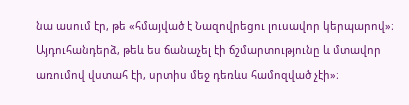նա ասում էր, թե «հմայված է Նազովրեցու լուսավոր կերպարով»։ Այդուհանդերձ, թեև ես ճանաչել էի ճշմարտությունը և մտավոր առումով վստահ էի, սրտիս մեջ դեռևս համոզված չէի»։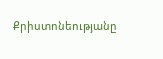Քրիստոնեությանը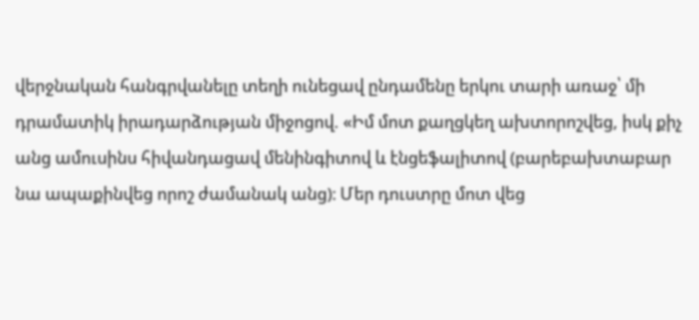վերջնական հանգրվանելը տեղի ունեցավ ընդամենը երկու տարի առաջ՝ մի դրամատիկ իրադարձության միջոցով. «Իմ մոտ քաղցկեղ ախտորոշվեց, իսկ քիչ անց ամուսինս հիվանդացավ մենինգիտով և էնցեֆալիտով (բարեբախտաբար նա ապաքինվեց որոշ ժամանակ անց)։ Մեր դուստրը մոտ վեց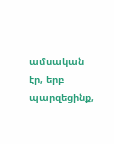ամսական էր, երբ պարզեցինք,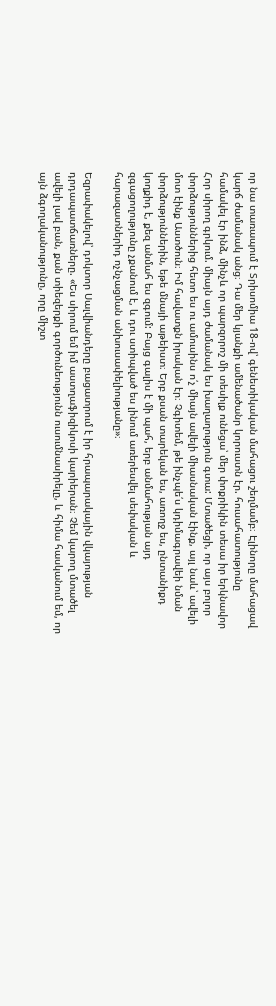որ նա տառապում է Տրիսոմիա 18-ով՝ գենետիկական մահացու շեղմամբ։ Էլինորը մահացավ կարճ ժամանակ անց։ Դա մեր կյանքի ամենածանր կորուստն էր. հուսահատությունը համակել էր ինձ, մինչև որ պարզորոշ մի տեսիլք ունեցա՝ մեր փոքրիկին տեսա իր երկնավոր Հոր սիրող գրկում. միայն այդ ժամանակ ես խաղաղություն գտա: Մտածեցի, որ այս բոլոր փորձություններից հետո ես ու ամուսինս ո՛չ միայն ավելի միասնական էինք, այլ նաև՝ ավելի մոտ էինք Աստծուն։ Իմ հավատքն իրական էր։ Չգիտեմ, թե ինչպե՛ս կդիմագրավեի նման փորձություններին, եթե մնայի աթեիստ։ Երբ քսան տարեկան ես, առողջ ես, ընտանիքդ կողքիդ է, քեզ անմահ ես զգում: Բայց գալիս է մի պահ, երբ անմահության այդ զգացողությունը չքանում է, և դու ստիպված ես լինում առերեսվել սեփական և հարազատներիդ ոչնչացման անխուսափելիությանը»։

Եզրափակելով՝ դոկտոր Սալվիանդերը բացատրում է իր հրապարակային վկայության դրդապատճառները. «Ես սիրում եմ իմ աստղաֆիզիկոսի կարիերան։ Չեմ կարող մտածել ավելի լավ բան, քան տիեզերքի գործունեությունն ուսումնասիրելը, և հիմա հասկանում եմ, որ այն ձգողականությունը, որը միշտ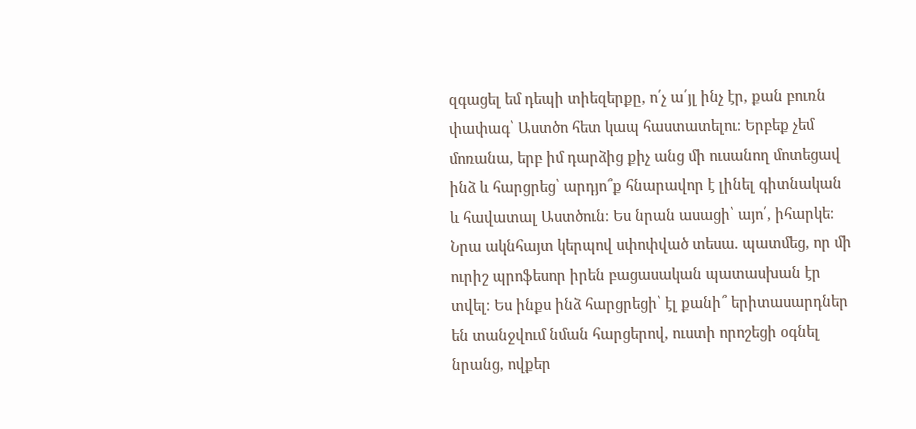զգացել եմ դեպի տիեզերքը, ո՛չ ա՛յլ ինչ էր, քան բուռն փափագ՝ Աստծո հետ կապ հաստատելու։ Երբեք չեմ մոռանա, երբ իմ դարձից քիչ անց մի ուսանող մոտեցավ ինձ և հարցրեց՝ արդյո՞ք հնարավոր է լինել գիտնական և հավատալ Աստծուն։ Ես նրան ասացի՝ այո՛, իհարկե։ Նրա ակնհայտ կերպով սփոփված տեսա. պատմեց, որ մի ուրիշ պրոֆեսոր իրեն բացասական պատասխան էր տվել։ Ես ինքս ինձ հարցրեցի՝ էլ քանի՞ երիտասարդներ են տանջվում նման հարցերով, ուստի որոշեցի օգնել նրանց, ովքեր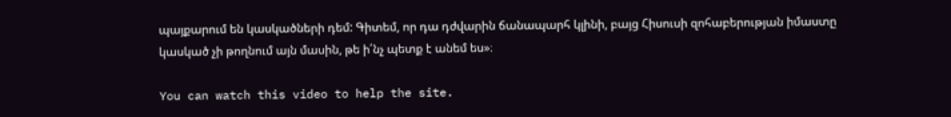պայքարում են կասկածների դեմ: Գիտեմ, որ դա դժվարին ճանապարհ կլինի, բայց Հիսուսի զոհաբերության իմաստը կասկած չի թողնում այն մասին, թե ի՛նչ պետք է անեմ ես»։

You can watch this video to help the site.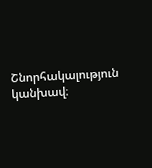Շնորհակալություն կանխավ։